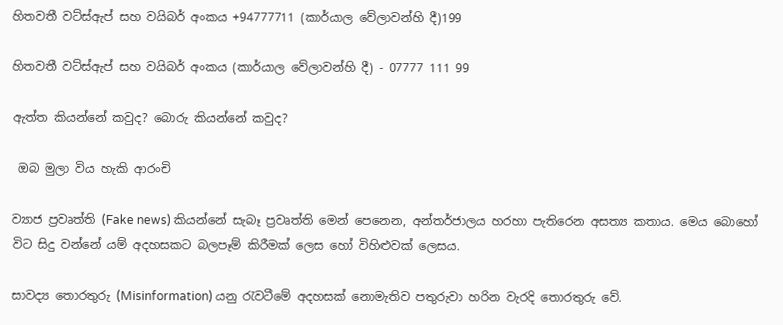හිතවතී වට්ස්ඇප් සහ වයිබර් අංකය +94777711 (කාර්යාල වේලාවන්හි දී)199

හිතවතී වට්ස්ඇප් සහ වයිබර් අංකය (කාර්යාල වේලාවන්හි දී) - 07777 111 99

ඇත්ත කියන්නේ කවුද? බොරු කියන්නේ කවුද?

 ඔබ මුලා විය හැකි ආරංචි

ව්‍යාජ ප්‍රවෘත්ති (Fake news) කියන්නේ සැබෑ ප්‍රවෘත්ති මෙන් පෙනෙන, අන්තර්ජාලය හරහා පැතිරෙන අසත්‍ය කතාය. මෙය බොහෝ විට සිදු වන්නේ යම් අදහසකට බලපෑම් කිරීමක් ලෙස හෝ විහිළුවක් ලෙසය.

සාවද්‍ය තොරතුරු (Misinformation) යනු රැවටීමේ අදහසක් නොමැතිව පතුරුවා හරින වැරදි තොරතුරු වේ.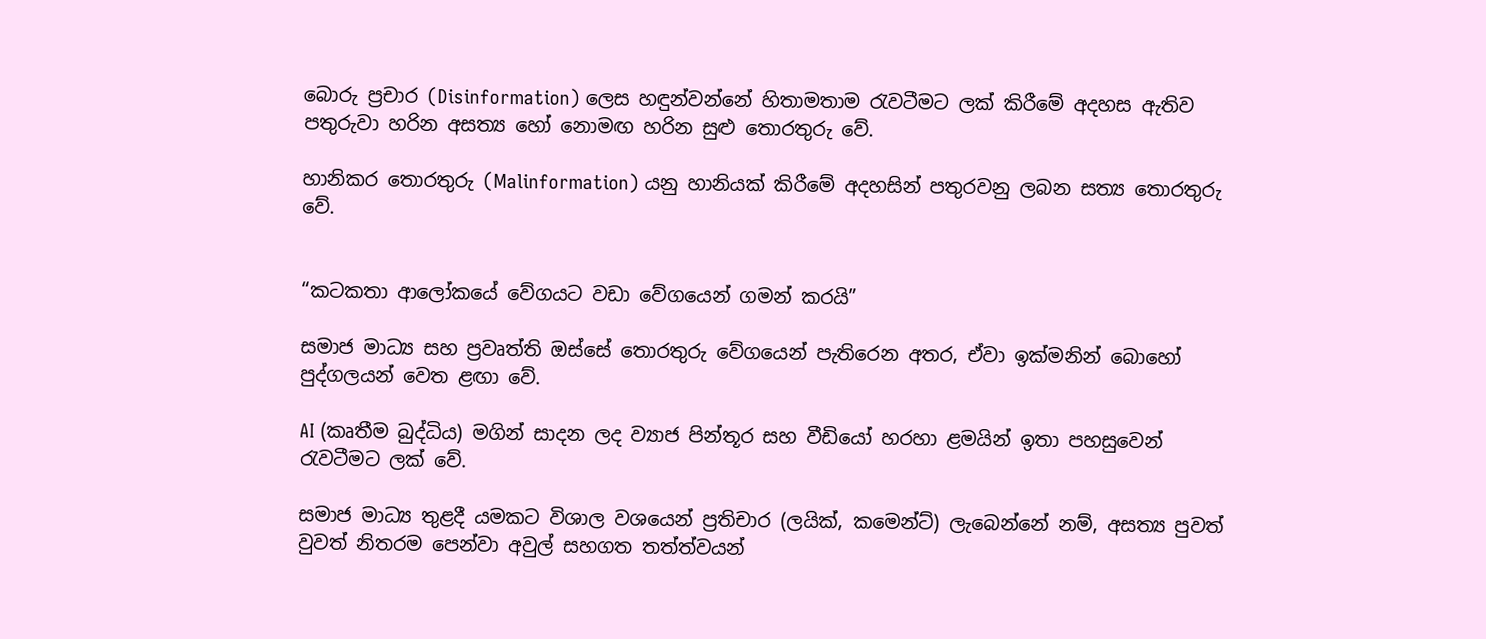බොරු ප්‍රචාර (Disinformation) ලෙස හඳුන්වන්නේ හිතාමතාම රැවටීමට ලක් කිරීමේ අදහස ඇතිව පතුරුවා හරින අසත්‍ය හෝ නොමඟ හරින සුළු තොරතුරු වේ.

හානිකර තොරතුරු (Malinformation) යනු හානියක් කිරීමේ අදහසින් පතුරවනු ලබන සත්‍ය තොරතුරු වේ.


“කටකතා ආලෝකයේ වේගයට වඩා වේගයෙන් ගමන් කරයි”

සමාජ මාධ්‍ය සහ ප්‍රවෘත්ති ඔස්සේ තොරතුරු වේගයෙන් පැතිරෙන අතර, ඒවා ඉක්මනින් බොහෝ පුද්ගලයන් වෙත ළඟා වේ.

AI (කෘතීම බුද්ධිය) මගින් සාදන ලද ව්‍යාජ පින්තූර සහ වීඩියෝ හරහා ළමයින් ඉතා පහසුවෙන් රැවටීමට ලක් වේ.

සමාජ මාධ්‍ය තුළදී යමකට විශාල වශයෙන් ප්‍රතිචාර (ලයික්, කමෙන්ට්) ලැබෙන්නේ නම්, අසත්‍ය පුවත් වුවත් නිතරම පෙන්වා අවුල් සහගත තත්ත්වයන්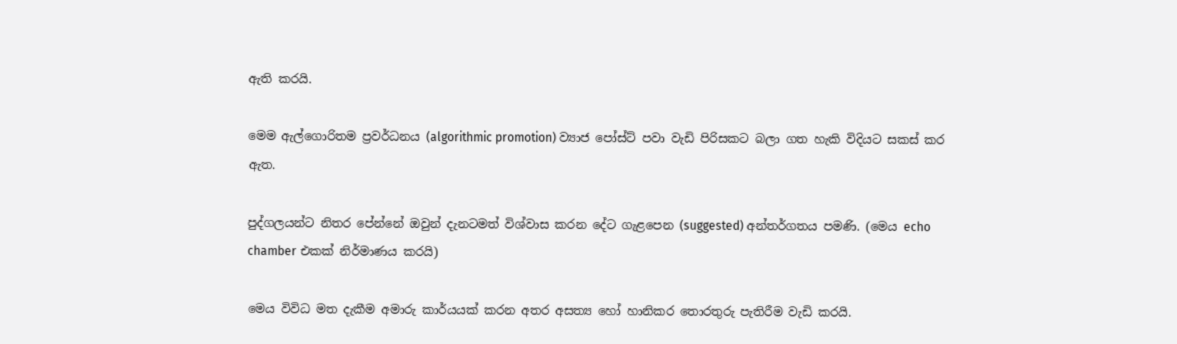ඇති කරයි.

මෙම ඇල්ගොරිතම ප්‍රවර්ධනය (algorithmic promotion) ව්‍යාජ පෝස්ට් පවා වැඩි පිරිසකට බලා ගත හැකි විදියට සකස් කර ඇත.

පුද්ගලයන්ට නිතර පේන්නේ ඔවුන් දැනටමත් විශ්වාස කරන දේට ගැළපෙන (suggested) අන්තර්ගතය පමණි. (මෙය echo chamber එකක් නිර්මාණය කරයි)

මෙය විවිධ මත දැකීම අමාරු කාර්යයක් කරන අතර අසත්‍ය හෝ හානිකර තොරතුරු පැතිරීම වැඩි කරයි.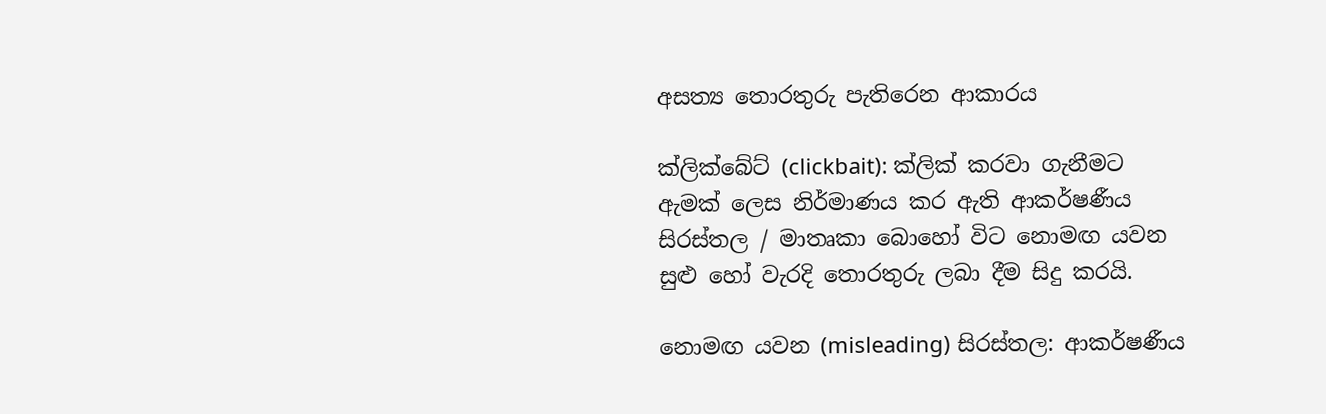අසත්‍ය තොරතුරු පැතිරෙන ආකාරය

ක්ලික්බේට් (clickbait): ක්ලික් කරවා ගැනීමට ඇමක් ලෙස නිර්මාණය කර ඇති ආකර්ෂණීය සිරස්තල / මාතෘකා බොහෝ විට නොමඟ යවන සුළු හෝ වැරදි තොරතුරු ලබා දීම සිදු කරයි.

නොමඟ යවන (misleading) සිරස්තල: ආකර්ෂණීය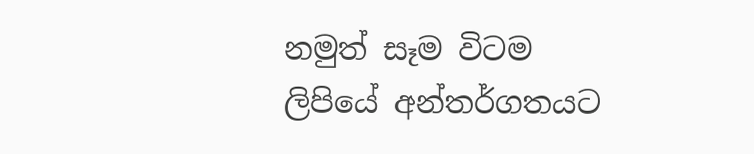නමුත් සෑම විටම ලිපියේ අන්තර්ගතයට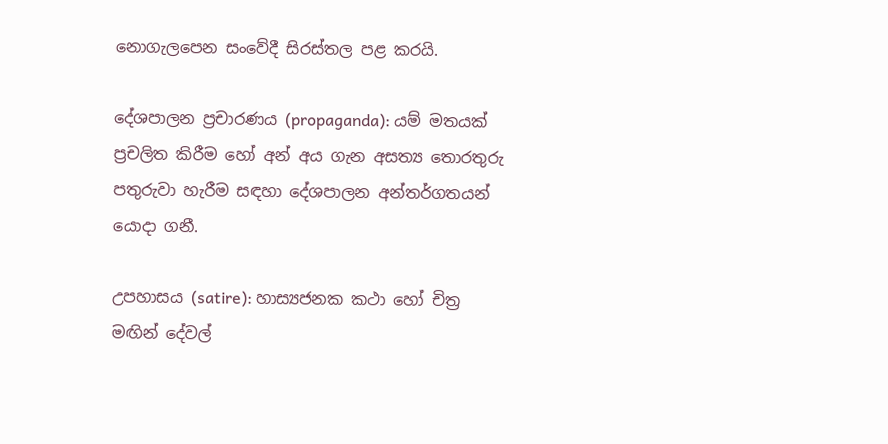නොගැලපෙන සංවේදී සිරස්තල පළ කරයි.

දේශපාලන ප්‍රචාරණය (propaganda): යම් මතයක් ප්‍රචලිත කිරීම හෝ අන් අය ගැන අසත්‍ය තොරතුරු පතුරුවා හැරීම සඳහා දේශපාලන අන්තර්ගතයන් යොදා ගනී.

උපහාසය (satire): හාස්‍යජනක කථා හෝ චිත්‍ර මඟින් දේවල්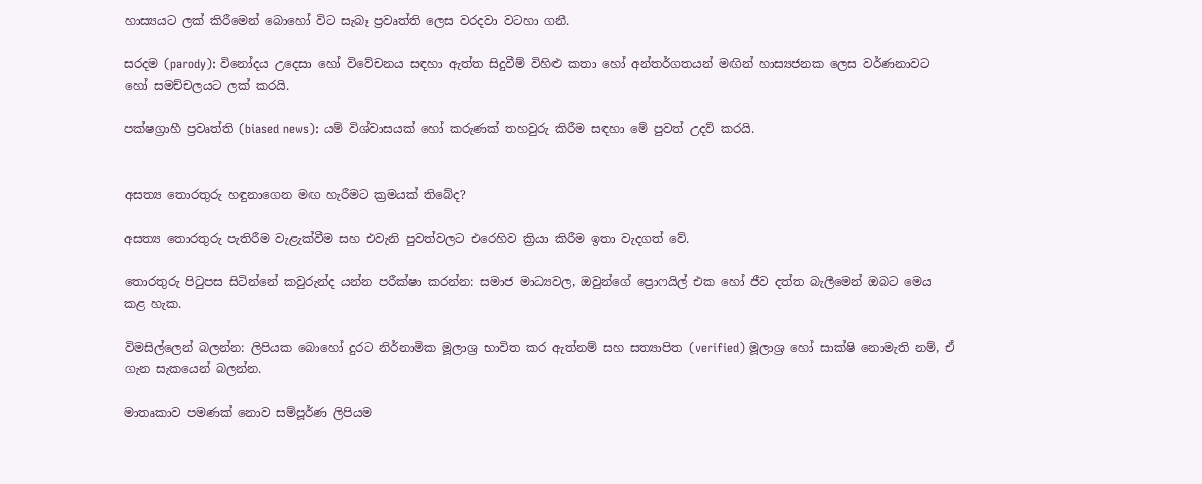හාස්‍යයට ලක් කිරීමෙන් බොහෝ විට සැබෑ ප්‍රවෘත්ති ලෙස වරදවා වටහා ගනී.

සරදම (parody): විනෝදය උදෙසා හෝ විවේචනය සඳහා ඇත්ත සිදුවීම් විහිළු කතා හෝ අන්තර්ගතයන් මඟින් හාස්‍යජනක ලෙස වර්ණනාවට හෝ සමච්චලයට ලක් කරයි.

පක්ෂග්‍රාහී ප්‍රවෘත්ති (biased news): යම් විශ්වාසයක් හෝ කරුණක් තහවුරු කිරීම සඳහා මේ පුවත් උදව් කරයි.


අසත්‍ය තොරතුරු හඳුනාගෙන මඟ හැරීමට ක්‍රමයක් තිබේද?

අසත්‍ය තොරතුරු පැතිරීම වැළැක්වීම සහ එවැනි පුවත්වලට එරෙහිව ක්‍රියා කිරීම ඉතා වැදගත් වේ.

තොරතුරු පිටුපස සිටින්නේ කවුරුන්ද යන්න පරීක්ෂා කරන්න: සමාජ මාධ්‍යවල, ඔවුන්ගේ ප්‍රොෆයිල් එක හෝ ජීව දත්ත බැලීමෙන් ඔබට මෙය කළ හැක.

විමසිල්ලෙන් බලන්න: ලිපියක බොහෝ දුරට නිර්නාමික මූලාශ්‍ර භාවිත කර ඇත්නම් සහ සත්‍යාපිත (verified) මූලාශ්‍ර හෝ සාක්ෂි නොමැති නම්, ඒ ගැන සැකයෙන් බලන්න.

මාතෘකාව පමණක් නොව සම්පූර්ණ ලිපියම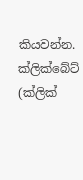කියවන්න. ක්ලික්බේට් (ක්ලික්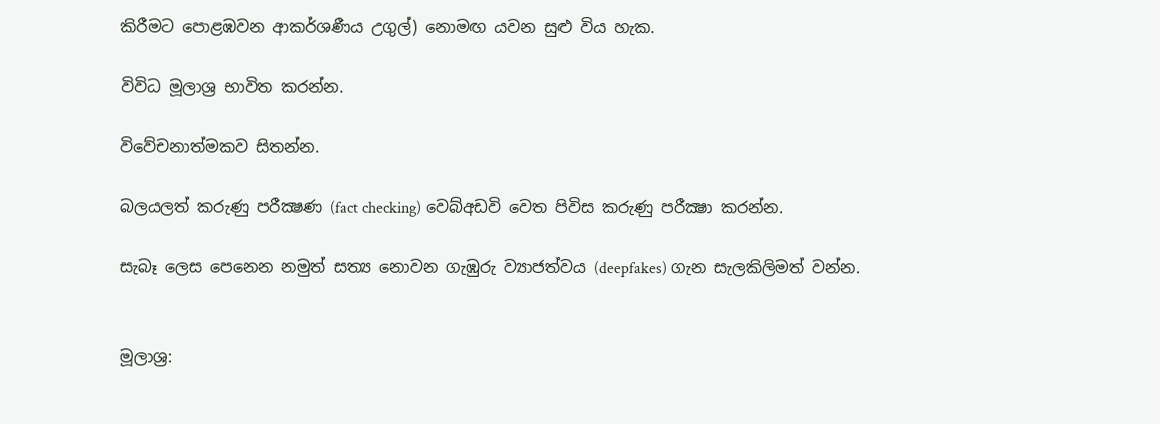කිරීමට පොළඹවන ආකර්ශණීය උගුල්) නොමඟ යවන සුළු විය හැක.

විවිධ මූලාශ්‍ර භාවිත කරන්න.

විවේචනාත්මකව සිතන්න.

බලයලත් කරුණු පරීක්‍ෂණ (fact checking) වෙබ්අඩවි වෙත පිවිස කරුණු පරීක්‍ෂා කරන්න.

සැබෑ ලෙස පෙනෙන නමුත් සත්‍ය නොවන ගැඹුරු ව්‍යාජත්වය (deepfakes) ගැන සැලකිලිමත් වන්න.


මූලාශ්‍ර: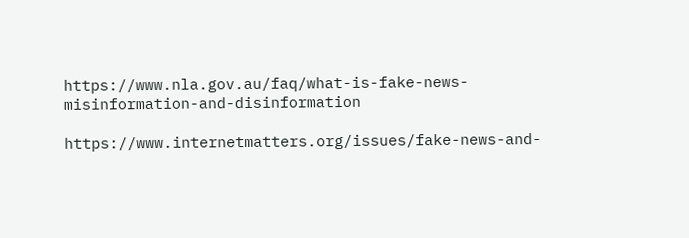https://www.nla.gov.au/faq/what-is-fake-news-misinformation-and-disinformation

https://www.internetmatters.org/issues/fake-news-and-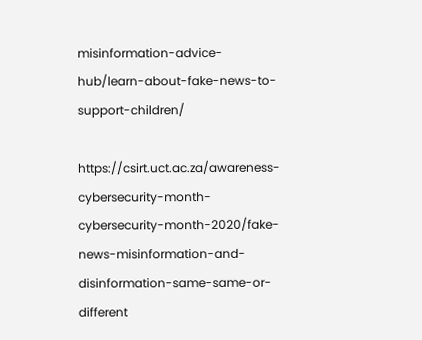misinformation-advice-hub/learn-about-fake-news-to-support-children/

https://csirt.uct.ac.za/awareness-cybersecurity-month-cybersecurity-month-2020/fake-news-misinformation-and-disinformation-same-same-or-different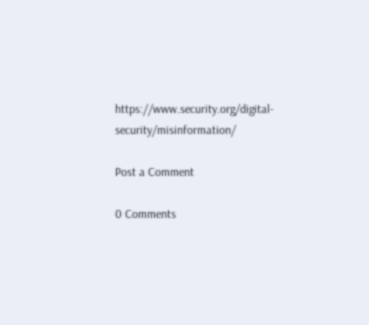https://www.security.org/digital-security/misinformation/

Post a Comment

0 Comments